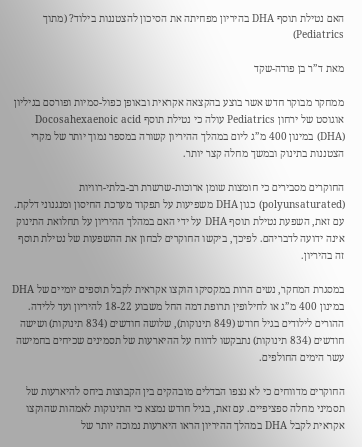האם נטילת תוסף DHA בהיריון מפחיתה את הסיכון להצטננות בילוד? (מתוך Pediatrics)

מאת ד”ר בן פודה-שקד

ממחקר מבוקר חדש אשר בוצע בהקצאה אקראית ובאופן כפול-סמיות ופורסם בגיליון אוגוסט של ירחון Pediatrics עולה כי נטילת תוסף Docosahexaenoic acid (DHA) במינון 400 מ”ג ליום במהלך ההיריון קשורה במספר נמוך יותר של מקרי הצטננות בתינוק ובמשך מחלה קצר יותר.

החוקרים מסבירים כי חומצות שומן ארוכות-שרשרת רב-בלתי-רוויות (polyunsaturated) כגון DHA משפיעות על תפקוד מערכת החיסון ומנגנוני דלקת. עם זאת, השפעת נטילת תוסף DHA על ידי האם במהלך ההיריון על תחלואת התינוק אינה ידועה לדבריהם. לפיכך, ביקשו החוקרים לבחון את ההשפעות של נטילת תוסף זה בהיריון.

במסגרת המחקר, נשים הרות במקסיקו הוקצו אקראית לקבל תוספים יומיים של DHA במינון 400 מ”ג או לחילופין תרופת דמה החל משבוע 18-22 להיריון ועד ללידה. ההורים לילודים בגיל חודש (849 תינוקות), שלושה חודשים (834 תינוקות) ושישה חודשים (834 תינוקות) נתבקשו לדווח על ההיארעות של תסמינים שכיחים בחמישה עשר הימים החולפים.

החוקרים מדווחים כי לא נצפו הבדלים מובהקים בין הקבוצות ביחס להיארעות של תסמיני מחלה ספציפיים. עם זאת, בגיל חודש נמצא כי התינוקות לאמהות שהוקצו אקראית לקבל DHA במהלך ההיריון הראו היארעות נמוכה יותר של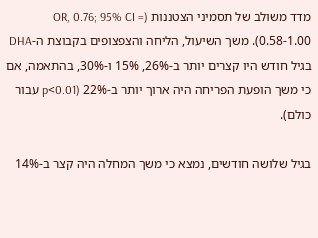מדד משולב של תסמיני הצטננות (OR, 0.76; 95% CI = 0.58-1.00). משך השיעול, הליחה והצפצופים בקבוצת ה-DHA בגיל חודש היו קצרים יותר ב-26%, 15% ו-30%, בהתאמה, אם כי משך הופעת הפריחה היה ארוך יותר ב-22% (p<0.01 עבור כולם).

בגיל שלושה חודשים, נמצא כי משך המחלה היה קצר ב-14%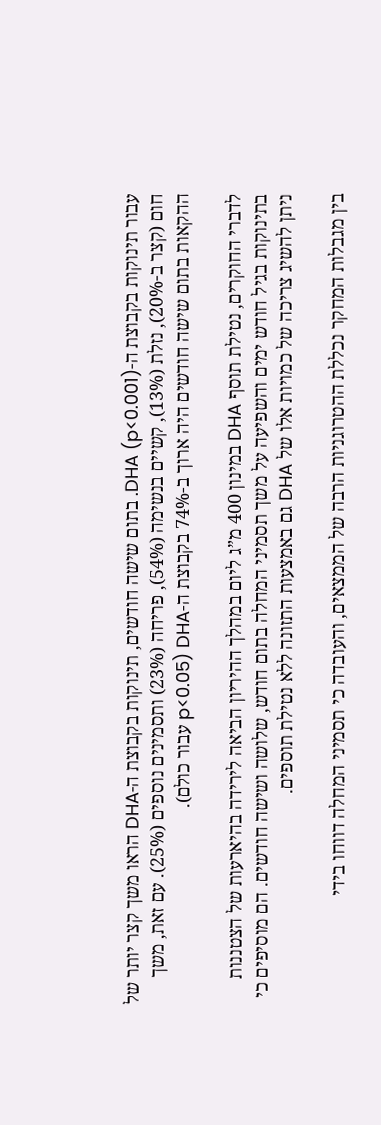עבור תינוקות בקבוצת ה-DHA (p<0.001). בתום שישה חודשים, תינוקות בקבוצת ה-DHA הראו משך קצר יותר של חום (קצר ב-20%), נזלת (13%), קשיים בנשימה (54%), פריחה (23%) ותסמינים נוספים (25%). עם זאת, משך ההקאות בתום שישה חודשים היה ארוך ב-74% בקבוצת ה-DHA (p<0.05 עבור כולם).

לדברי החוקרים, נטילת תוסף DHA במינון 400 מ”ג ליום במהלך ההיריון הביאה לירידה בהיארעות של הצטננות בתינוקות בגיל חודש ימים והשפיעה על משך תסמיני המחלה בתום חודש, שלושה ושישה חודשים. הם מוסיפים כי ניתן להשיג צריכה של כמויות אלו של DHA גם באמצעות התזונה ללא נטילת תוספים.

בין מגבלות המחקר נכללת ההטרוגניות הרבה של הממצאים, והעובדה כי תסמיני המחלה דווחו בידי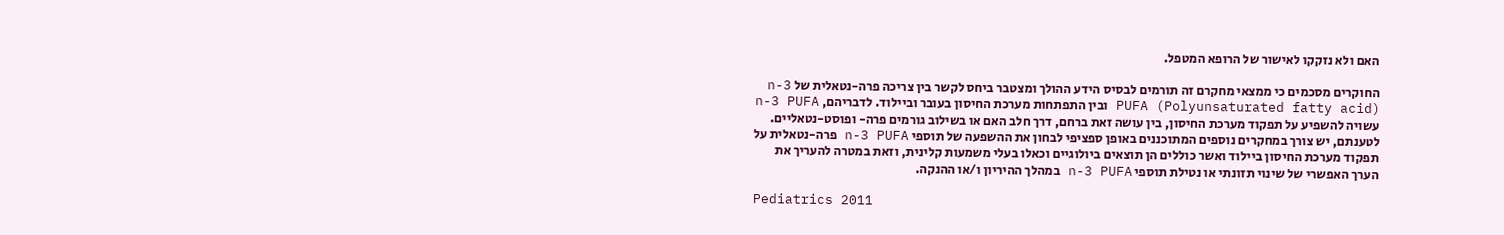האם ולא נזקקו לאישור של הרופא המטפל.

החוקרים מסכמים כי ממצאי מחקרם זה תורמים לבסיס הידע ההולך ומצטבר ביחס לקשר בין צריכה פרה-נטאלית של n-3 PUFA (Polyunsaturated fatty acid) ובין התפתחות מערכת החיסון בעובר וביילוד. לדבריהם, n-3 PUFA עשויה להשפיע על תפקוד מערכת החיסון, בין עושה זאת ברחם, דרך חלב האם או בשילוב גורמים פרה- ופוסט-נטאליים. לטענתם, יש צורך במחקרים נוספים המתוכננים באופן ספציפי לבחון את ההשפעה של תוספי n-3 PUFA פרה-נטאלית על תפקוד מערכת החיסון ביילוד ואשר כוללים הן תוצאים ביולוגיים וכאלו בעלי משמעות קלינית, וזאת במטרה להעריך את הערך האפשרי של שינוי תזונתי או נטילת תוספי n-3 PUFA במהלך ההיריון ו/או ההנקה.

Pediatrics 2011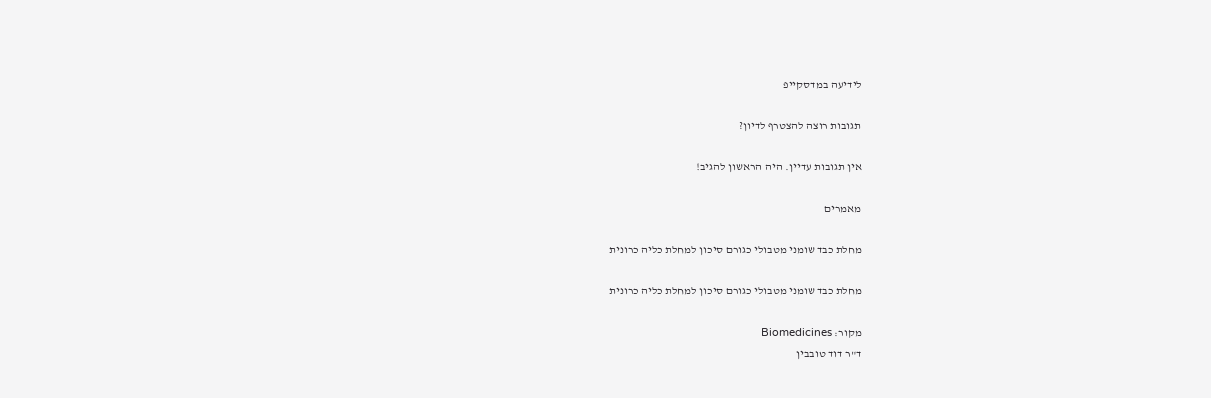לידיעה במדסקייפ

תגובות רוצה להצטרף לדיון?

אין תגובות עדיין. היה הראשון להגיב!

מאמרים

מחלת כבד שומני מטבולי כגורם סיכון למחלת כליה כרונית

מחלת כבד שומני מטבולי כגורם סיכון למחלת כליה כרונית

מקור: Biomedicines
ד"ר דוד טובבין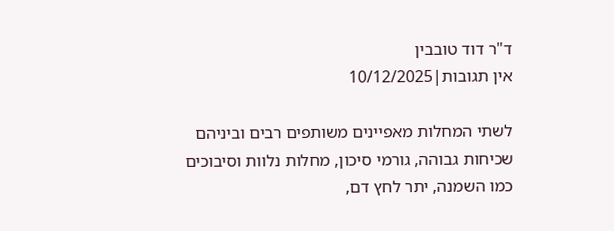ד"ר דוד טובבין
אין תגובות|10/12/2025

לשתי המחלות מאפיינים משותפים רבים וביניהם שכיחות גבוהה, גורמי סיכון, מחלות נלוות וסיבוכים כמו השמנה, יתר לחץ דם,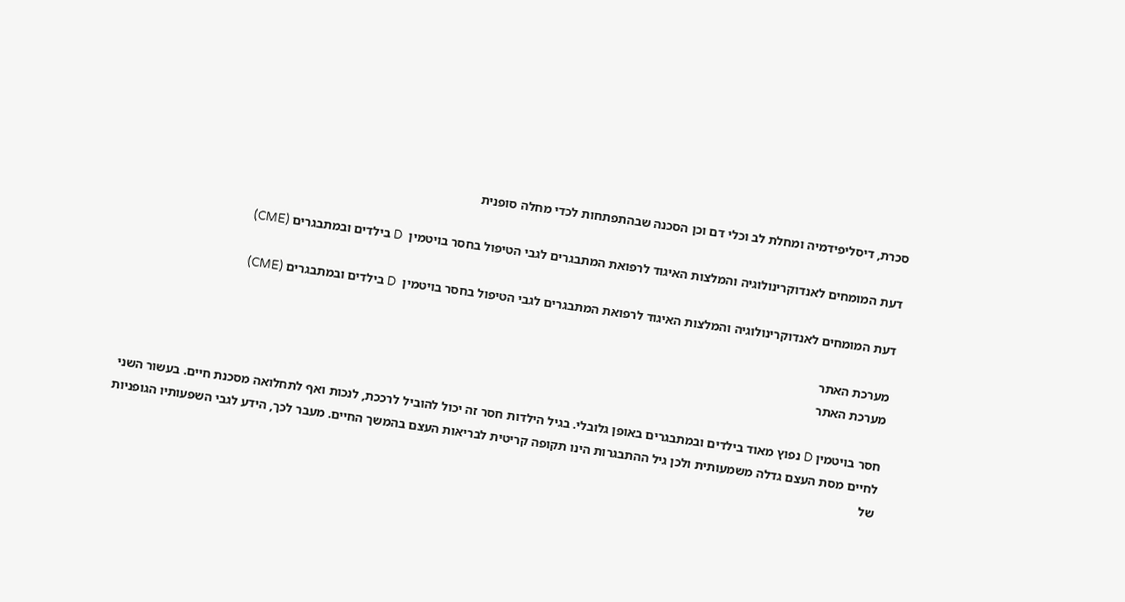סכרת, דיסליפידמיה ומחלת לב וכלי דם וכן הסכנה שבהתפתחות לכדי מחלה סופנית

דעת המומחים לאנדוקרינולוגיה והמלצות האיגוד לרפואת המתבגרים לגבי הטיפול בחסר בויטמין  D בילדים ובמתבגרים (CME)

דעת המומחים לאנדוקרינולוגיה והמלצות האיגוד לרפואת המתבגרים לגבי הטיפול בחסר בויטמין  D בילדים ובמתבגרים (CME)

מערכת האתר
מערכת האתר

חסר בויטמין D נפוץ מאוד בילדים ובמתבגרים באופן גלובלי. בגיל הילדות חסר זה יכול להוביל לרככת, לנכות ואף לתחלואה מסכנת חיים. בעשור השני לחיים מסת העצם גדלה משמעותית ולכן גיל ההתבגרות הינו תקופה קריטית לבריאות העצם בהמשך החיים. מעבר לכך, הידע לגבי השפעותיו הגופניות של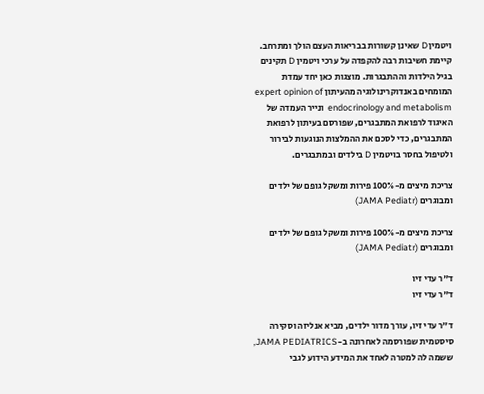ויטמין D שאינן קשורות בבריאות העצם הולך ומתרחב. קיימת חשיבות רבה להקפדה על ערכי ויטמין D תקינים בגיל הילדות וההתבגרות. מוצגות כאן יחד עמדת המומחים באנדוקרינולוגיה מהעיתון expert opinion of endocrinology and metabolism  ונייר העמדה של האיגוד לרפואת המתבגרים, שפורסם בעיתון לרפואת המתבגרים, כדי לסכם את ההמלצות הנוגעות לבירור ולטיפול בחסר בויטמין D בילדים ובמתבגרים.

צריכת מיצים מ-100% פירות ומשקל גופם של ילדים ומבוגרים (JAMA Pediatr)

צריכת מיצים מ-100% פירות ומשקל גופם של ילדים ומבוגרים (JAMA Pediatr)

ד"ר עדי זיו
ד"ר עדי זיו

ד”ר עדי זיו, עורך מדור ילדים, מביא אנליזה וסקירה סיסטמית שפורסמה לאחרונה ב-JAMA PEDIATRICS, ששמה לה למטרה לאחד את המידע הידוע לגבי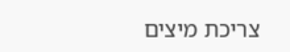צריכת מיצים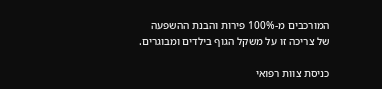המורכבים מ-100% פירות והבנת ההשפעה של צריכה זו על משקל הגוף בילדים ומבוגרים.

כניסת צוות רפואי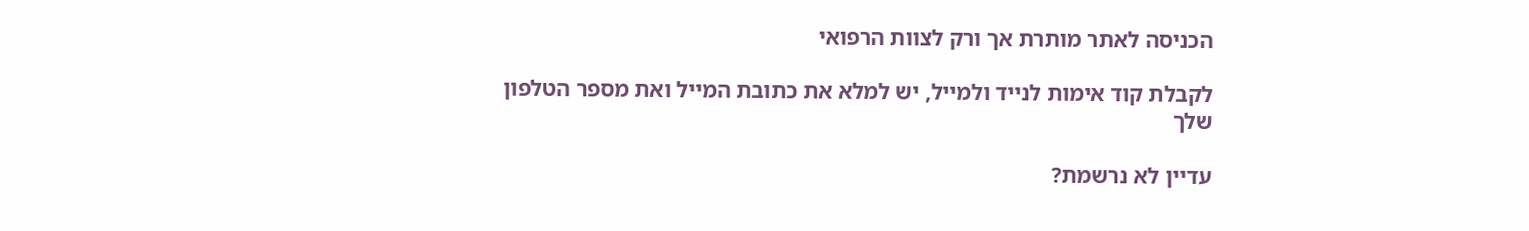הכניסה לאתר מותרת אך ורק לצוות הרפואי

לקבלת קוד אימות לנייד ולמייל, יש למלא את כתובת המייל ואת מספר הטלפון שלך

עדיין לא נרשמת?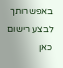באפשרותך לבצע רישום כאן